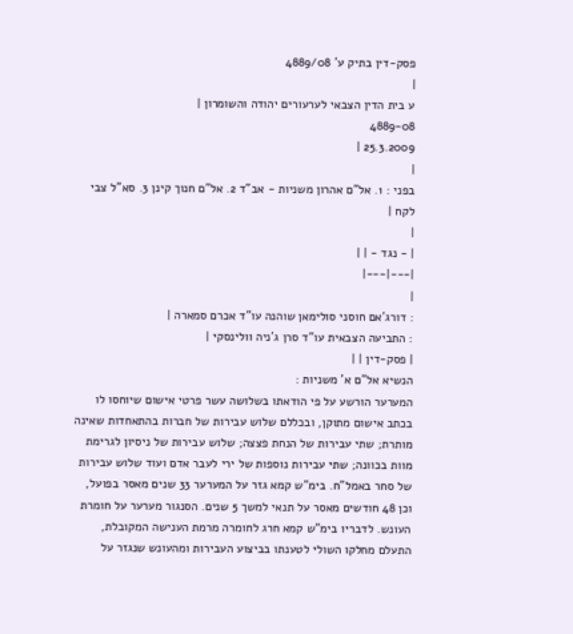פסק-דין בתיק ע' 4889/08
|
ע בית הדין הצבאי לערעורים יהודה והשומרון |
4889-08
25.3.2009 |
|
בפני : 1. אל"ם אהרון משניות - אב"ד 2. אל"ם חנוך קינן 3. סא"ל צבי לקח |
|
| - נגד - | |
|---|---|
|
: דורג'אם חוסני סולימאן שוהנה עו"ד אכרם סמארה |
: התביעה הצבאית עו"ד סרן ג'ניה וולינסקי |
| פסק-דין | |
הנשיא אל"ם א' משניות :
המערער הורשע על פי הודאתו בשלושה עשר פרטי אישום שיוחסו לו בכתב אישום מתוקן, ובכללם שלוש עבירות של חברות בהתאחדות שאינה מותרת; שתי עבירות של הנחת פצצה; שלוש עבירות של ניסיון לגרימת מוות בכוונה; שתי עבירות נוספות של ירי לעבר אדם ועוד שלוש עבירות של סחר באמל"ח. בימ"ש קמא גזר על המערער 33 שנים מאסר בפועל, וכן 48 חודשים מאסר על תנאי למשך 5 שנים. הסנגור מערער על חומרת העונש. לדבריו בימ"ש קמא חרג לחומרה מרמת הענישה המקובלת, התעלם מחלקו השולי לטענתו בביצוע העבירות ומהעונש שנגזר על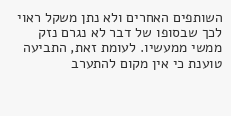השותפים האחרים ולא נתן משקל ראוי לכך שבסופו של דבר לא נגרם נזק ממשי ממעשיו. לעומת זאת, התביעה טוענת כי אין מקום להתערב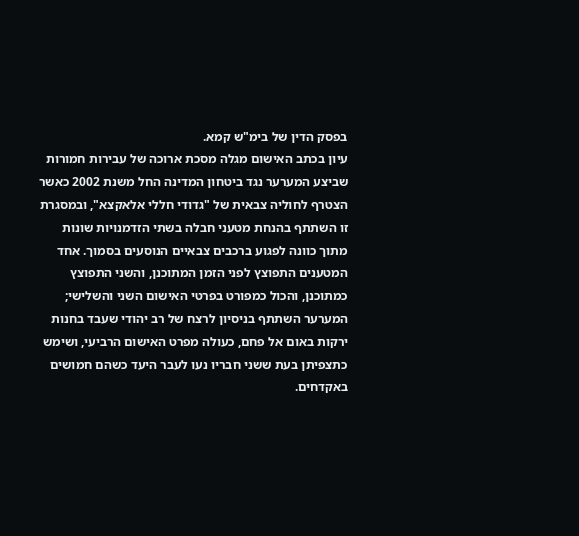בפסק הדין של בימ"ש קמא.
עיון בכתב האישום מגלה מסכת ארוכה של עבירות חמורות שביצע המערער נגד ביטחון המדינה החל משנת 2002 כאשר הצטרף לחוליה צבאית של "גדודי חללי אלאקצא", ובמסגרת זו השתתף בהנחת מטעני חבלה בשתי הזדמנויות שונות מתוך כוונה לפגוע ברכבים צבאיים הנוסעים בסמוך. אחד המטענים התפוצץ לפני הזמן המתוכנן, והשני התפוצץ כמתוכנן, והכול כמפורט בפרטי האישום השני והשלישי; המערער השתתף בניסיון לרצח של רב יהודי שעבד בחנות ירקות באום אל פחם, כעולה מפרט האישום הרביעי, ושימש כתצפיתן בעת ששני חבריו נעו לעבר היעד כשהם חמושים באקדחים.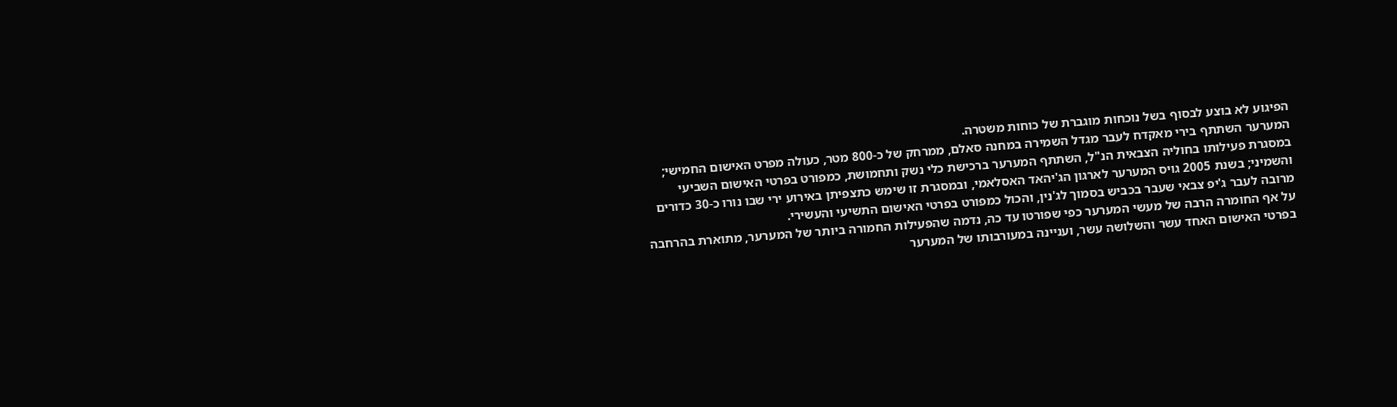הפיגוע לא בוצע לבסוף בשל נוכחות מוגברת של כוחות משטרה.
המערער השתתף בירי מאקדח לעבר מגדל השמירה במחנה סאלם, ממרחק של כ-800 מטר, כעולה מפרט האישום החמישי; במסגרת פעילותו בחוליה הצבאית הנ"ל, השתתף המערער ברכישת כלי נשק ותחמושת, כמפורט בפרטי האישום השביעי והשמיני; בשנת 2005 גויס המערער לארגון הג'יהאד האסלאמי, ובמסגרת זו שימש כתצפיתן באירוע ירי שבו נורו כ-30 כדורים מרובה לעבר ג'יפ צבאי שעבר בכביש בסמוך לג'נין, והכול כמפורט בפרטי האישום התשיעי והעשירי.
על אף החומרה הרבה של מעשי המערער כפי שפורטו עד כה, נדמה שהפעילות החמורה ביותר של המערער, מתוארת בהרחבה בפרטי האישום האחד עשר והשלושה עשר, ועניינה במעורבותו של המערער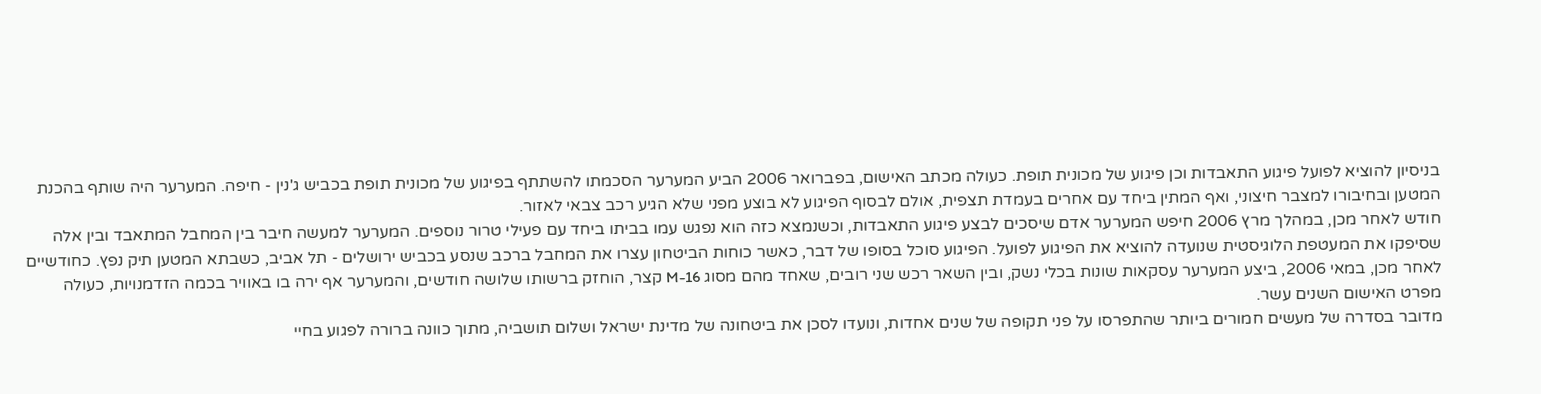בניסיון להוציא לפועל פיגוע התאבדות וכן פיגוע של מכונית תופת. כעולה מכתב האישום, בפברואר 2006 הביע המערער הסכמתו להשתתף בפיגוע של מכונית תופת בכביש ג'נין - חיפה. המערער היה שותף בהכנת המטען ובחיבורו למצבר חיצוני, ואף המתין ביחד עם אחרים בעמדת תצפית, אולם לבסוף הפיגוע לא בוצע מפני שלא הגיע רכב צבאי לאזור.
חודש לאחר מכן, במהלך מרץ 2006 חיפש המערער אדם שיסכים לבצע פיגוע התאבדות, וכשנמצא כזה הוא נפגש עמו בביתו ביחד עם פעילי טרור נוספים. המערער למעשה חיבר בין המחבל המתאבד ובין אלה שסיפקו את המעטפת הלוגיסטית שנועדה להוציא את הפיגוע לפועל. הפיגוע סוכל בסופו של דבר, כאשר כוחות הביטחון עצרו את המחבל ברכב שנסע בכביש ירושלים - תל אביב, כשבתא המטען תיק נפץ. כחודשיים לאחר מכן, במאי 2006, ביצע המערער עסקאות שונות בכלי נשק, ובין השאר רכש שני רובים, שאחד מהם מסוג 16-M קצר, הוחזק ברשותו שלושה חודשים, והמערער אף ירה בו באוויר בכמה הזדמנויות, כעולה מפרט האישום השנים עשר.
מדובר בסדרה של מעשים חמורים ביותר שהתפרסו על פני תקופה של שנים אחדות, ונועדו לסכן את ביטחונה של מדינת ישראל ושלום תושביה, מתוך כוונה ברורה לפגוע בחיי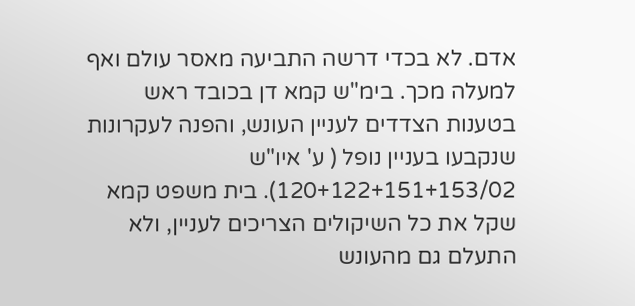אדם. לא בכדי דרשה התביעה מאסר עולם ואף למעלה מכך. בימ"ש קמא דן בכובד ראש בטענות הצדדים לעניין העונש, והפנה לעקרונות שנקבעו בעניין נופל ( ע' איו"ש 120+122+151+153/02). בית משפט קמא שקל את כל השיקולים הצריכים לעניין, ולא התעלם גם מהעונש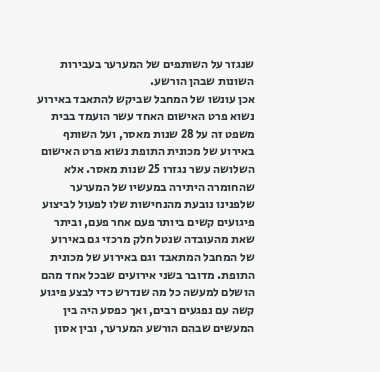שנגזר על השותפים של המערער בעבירות השונות שבהן הורשע.
אכן עונשו של המחבל שביקש להתאבד באירוע נשוא פרט האישום האחד עשר הועמד בבית משפט זה על 28 שנות מאסר, ועל השותף באירוע של מכונית התופת נשוא פרט האישום השלושה עשר נגזרו 25 שנות מאסר. אלא שהחומרה היתירה במעשיו של המערער שלפנינו נובעת מהנחישות שלו לפעול לביצוע פיגועים קשים ביותר פעם אחר פעם, וביתר שאת מהעובדה שנטל חלק מרכזי גם באירוע של המחבל המתאבד וגם באירוע של מכונית התופת. מדובר בשני אירועים שבכל אחד מהם הושלם למעשה כל מה שנדרש כדי לבצע פיגוע קשה עם נפגעים רבים, ואך כפסע היה בין המעשים שבהם הורשע המערער, ובין אסון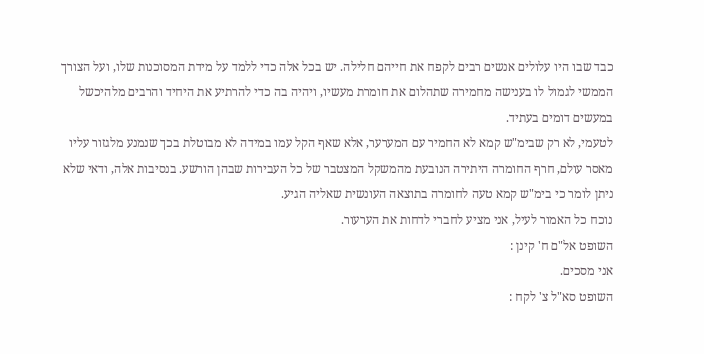כבד שבו היו עלולים אנשים רבים לקפח את חייהם חלילה. יש בכל אלה כדי ללמד על מידת המסוכנות שלו, ועל הצורך הממשי לגמול לו בענישה מחמירה שתהלום את חומרת מעשיו, ויהיה בה כדי להרתיע את היחיד והרבים מלהיכשל במעשים דומים בעתיד.
לטעמי, לא רק שבימ"ש קמא לא החמיר עם המערער, אלא שאף הקל עמו במידה לא מבוטלת בכך שנמנע מלגזור עליו מאסר עולם, חרף החומרה היתירה הנובעת מהמשקל המצטבר של כל העבירות שבהן הורשע. בנסיבות אלה, ודאי שלא ניתן לומר כי בימ"ש קמא טעה לחומרה בתוצאה העונשית שאליה הגיע.
נוכח כל האמור לעיל, אני מציע לחברי לדחות את הערעור.
השופט אל"ם ח' קינן :
אני מסכים.
השופט סא"ל צ' לקח :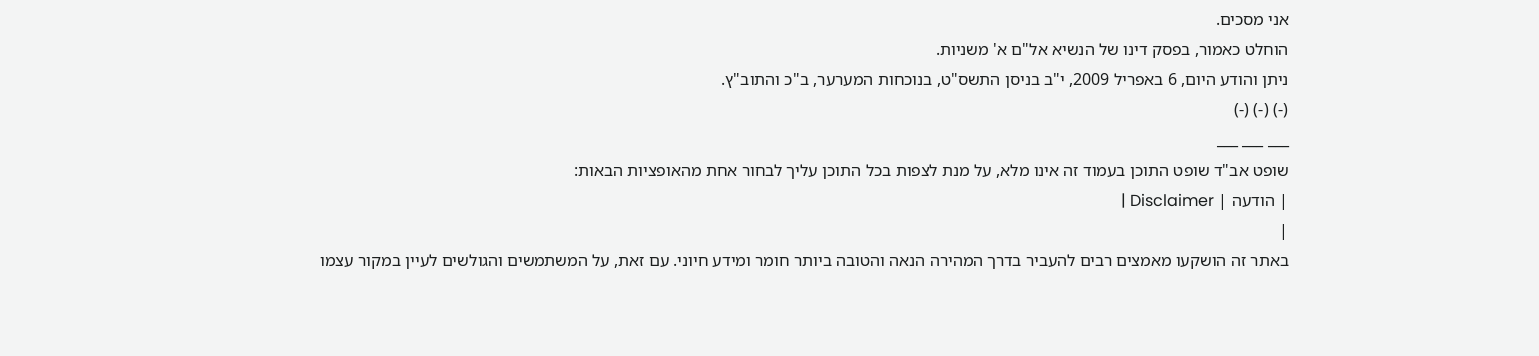אני מסכים.
הוחלט כאמור, בפסק דינו של הנשיא אל"ם א' משניות.
ניתן והודע היום, 6 באפריל 2009, י"ב בניסן התשס"ט, בנוכחות המערער, ב"כ והתוב"ץ.
(-) (-) (-)
___ ___ ___
שופט אב"ד שופט התוכן בעמוד זה אינו מלא, על מנת לצפות בכל התוכן עליך לבחור אחת מהאופציות הבאות:
| הודעה | Disclaimer |
|
באתר זה הושקעו מאמצים רבים להעביר בדרך המהירה הנאה והטובה ביותר חומר ומידע חיוני. עם זאת, על המשתמשים והגולשים לעיין במקור עצמו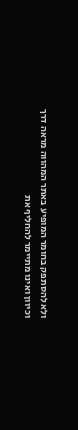ולא להסתפק בחומר המופיע באתר המהווה מראה דרך וכיוון ואינו מתיימר להחליף את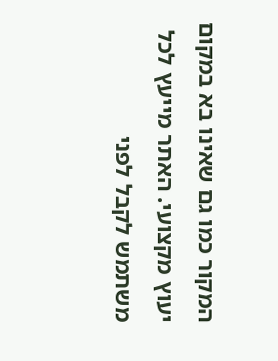המקור כמו גם שאינו בא במקום יעוץ מקצועי. האתר מייעץ לכל משתמש לקבל לפני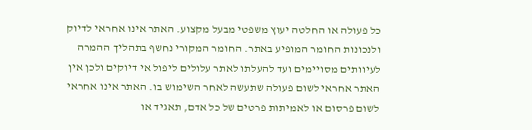כל פעולה או החלטה יעוץ משפטי מבעל מקצוע. האתר אינו אחראי לדיוק ולנכונות החומר המופיע באתר. החומר המקורי נחשף בתהליך ההמרה לעיוותים מסויימים ועד להעלתו לאתר עלולים ליפול אי דיוקים ולכן אין האתר אחראי לשום פעולה שתעשה לאחר השימוש בו. האתר אינו אחראי לשום פרסום או לאמיתות פרטים של כל אדם, תאגיד או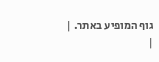גוף המופיע באתר. |
|